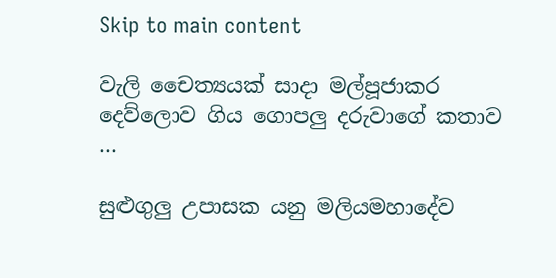Skip to main content

වැලි චෛත්‍යයක් සාදා මල්පූජාකර දෙව්ලොව ගිය ගොපලු දරුවාගේ කතාව …

සුළුගුලු උපාසක යනු මලියමහාදේව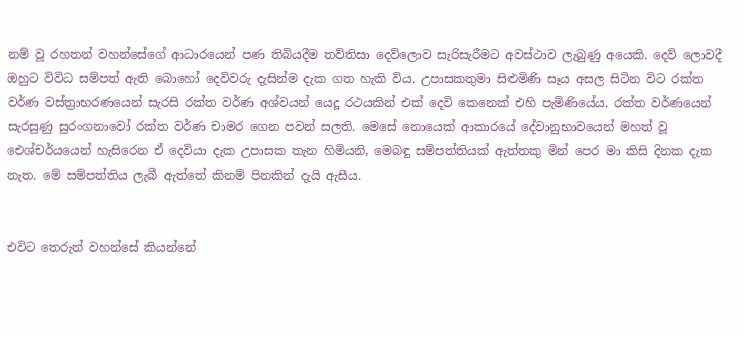නම් වූ රහතන් වහන්සේගේ ආධාරයෙන් පණ තිබියදීම තව්තිසා දෙව්ලොව සැරිසැරීමට අවස්‌ථාව ලැබුණු අයෙකි. දෙව් ලොවදී ඔහුට විවිධ සම්පත් ඇති බොහෝ දෙවිවරු දැසින්ම දැක ගත හැකි විය. උපාසකතුමා සිළුමිණි සෑය අසල සිටින විට රක්‌ත වර්ණ වස්‌ත්‍රාභරණයෙන් සැරසි රක්‌ත වර්ණ අශ්වයන් යෙදූ රථයකින් එක්‌ දෙවි කෙනෙක්‌ එහි පැමිණියේය. රක්‌ත වර්ණයෙන් සැරසුණු සුරංගනාවෝ රක්‌ත වර්ණ චාමර ගෙන පවන් සලති. මෙසේ නොයෙක්‌ ආකාරයේ දේවානුභාවයෙන් මහත් වූ ඓශ්චර්යයෙන් හැසිරෙන ඒ දෙවියා දැක උපාසක තැන හිමියනි, මෙබඳු සම්පත්තියක්‌ ඇත්තකු මින් පෙර මා කිසි දිනක දැක නැත. මේ සම්පත්තිය ලැබී ඇත්තේ කිනම් පිනකින් දැයි ඇසීය.


එවිට තෙරුන් වහන්සේ කියන්නේ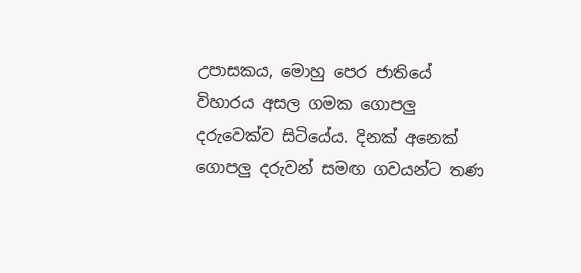උපාසකය, මොහු පෙර ජාතියේ විහාරය අසල ගමක ගොපලු දරුවෙක්‌ව සිටියේය. දිනක්‌ අනෙක්‌ ගොපලු දරුවන් සමඟ ගවයන්ට තණ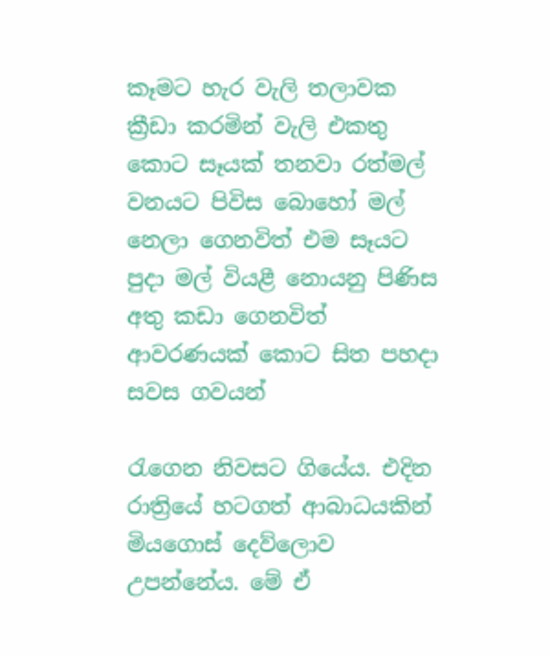කෑමට හැර වැලි තලාවක ක්‍රීඩා කරමින් වැලි එකතු කොට සෑයක්‌ තනවා රත්මල් වනයට පිවිස බොහෝ මල් නෙලා ගෙනවිත් එම සෑයට පුදා මල් වියළී නොයනු පිණිස අතු කඩා ගෙනවිත් ආවරණයක්‌ කොට සිත පහදා සවස ගවයන්

රැගෙන නිවසට ගියේය. එදින රාත්‍රියේ හටගත් ආබාධයකින් මියගොස්‌ දෙව්ලොව උපන්නේය. මේ ඒ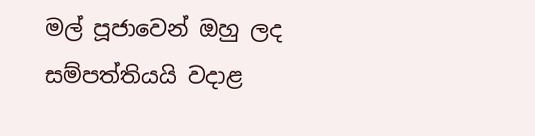මල් පූජාවෙන් ඔහු ලද සම්පත්තියයි වදාළ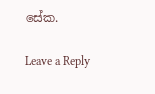සේක.

Leave a Reply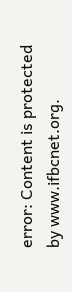error: Content is protected by www.ifbcnet.org.